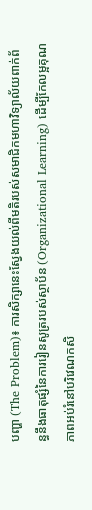បញ្ហា (The Problem)៖ ការសិក្សានេះស្វែងយល់ពីមតិរបស់សមាជិកមហាវិទ្យាល័យពាក់ព័ន្ធនឹងធាតុផ្សំនៃការរៀនសូត្ររបស់ស្ថាប័ន (Organizational Learning) ដើម្បីកែលម្អគុណភាពអប់រំនៅបរិវេណកសិ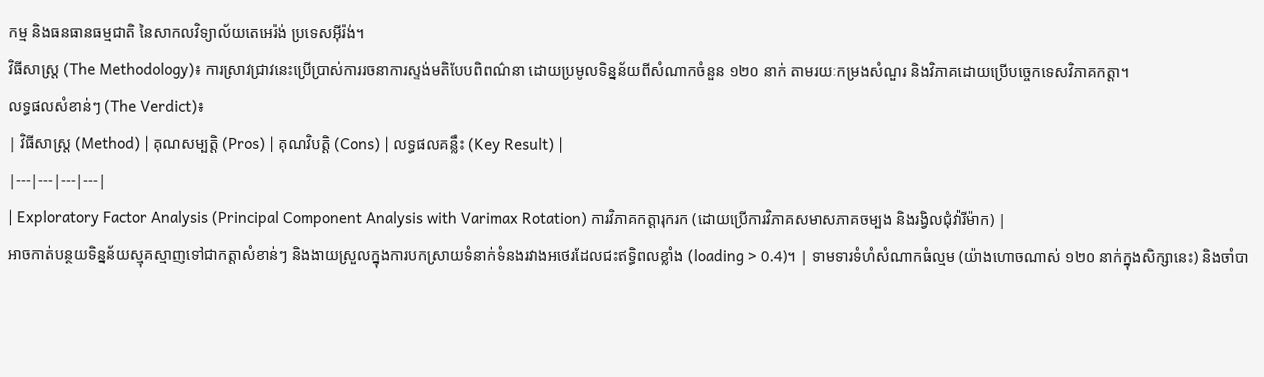កម្ម និងធនធានធម្មជាតិ នៃសាកលវិទ្យាល័យតេអេរ៉ង់ ប្រទេសអ៊ីរ៉ង់។
វិធីសាស្ត្រ (The Methodology)៖ ការស្រាវជ្រាវនេះប្រើប្រាស់ការរចនាការស្ទង់មតិបែបពិពណ៌នា ដោយប្រមូលទិន្នន័យពីសំណាកចំនួន ១២០ នាក់ តាមរយៈកម្រងសំណួរ និងវិភាគដោយប្រើបច្ចេកទេសវិភាគកត្តា។
លទ្ធផលសំខាន់ៗ (The Verdict)៖
| វិធីសាស្ត្រ (Method) | គុណសម្បត្តិ (Pros) | គុណវិបត្តិ (Cons) | លទ្ធផលគន្លឹះ (Key Result) |
|---|---|---|---|
| Exploratory Factor Analysis (Principal Component Analysis with Varimax Rotation) ការវិភាគកត្តារុករក (ដោយប្រើការវិភាគសមាសភាគចម្បង និងរង្វិលជុំវ៉ារីម៉ាក) |
អាចកាត់បន្ថយទិន្នន័យស្មុគស្មាញទៅជាកត្តាសំខាន់ៗ និងងាយស្រួលក្នុងការបកស្រាយទំនាក់ទំនងរវាងអថេរដែលជះឥទ្ធិពលខ្លាំង (loading > 0.4)។ | ទាមទារទំហំសំណាកធំល្មម (យ៉ាងហោចណាស់ ១២០ នាក់ក្នុងសិក្សានេះ) និងចាំបា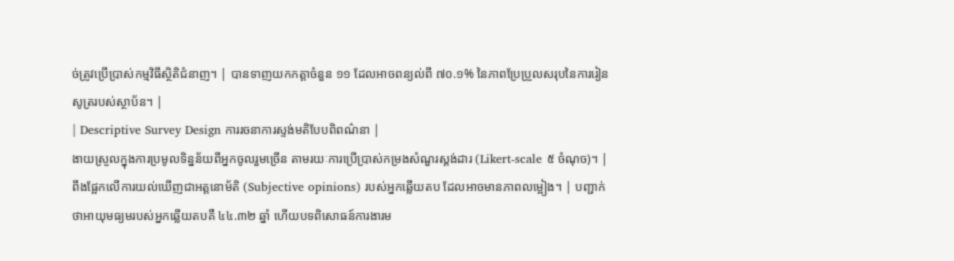ច់ត្រូវប្រើប្រាស់កម្មវិធីស្ថិតិជំនាញ។ | បានទាញយកកត្តាចំនួន ១១ ដែលអាចពន្យល់ពី ៧០.១% នៃភាពប្រែប្រួលសរុបនៃការរៀនសូត្ររបស់ស្ថាប័ន។ |
| Descriptive Survey Design ការរចនាការស្ទង់មតិបែបពិពណ៌នា |
ងាយស្រួលក្នុងការប្រមូលទិន្នន័យពីអ្នកចូលរួមច្រើន តាមរយៈការប្រើប្រាស់កម្រងសំណួរស្ដង់ដារ (Likert-scale ៥ ចំណុច)។ | ពឹងផ្អែកលើការយល់ឃើញជាអត្តនោម័តិ (Subjective opinions) របស់អ្នកឆ្លើយតប ដែលអាចមានភាពលម្អៀង។ | បញ្ជាក់ថាអាយុមធ្យមរបស់អ្នកឆ្លើយតបគឺ ៤៤.៣២ ឆ្នាំ ហើយបទពិសោធន៍ការងារម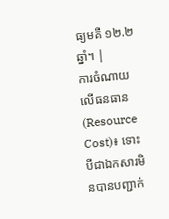ធ្យមគឺ ១២.២ ឆ្នាំ។ |
ការចំណាយលើធនធាន (Resource Cost)៖ ទោះបីជាឯកសារមិនបានបញ្ជាក់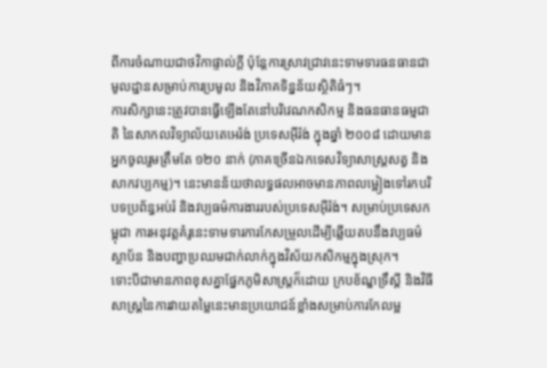ពីការចំណាយជាថវិកាផ្ទាល់ក្ដី ប៉ុន្តែការស្រាវជ្រាវនេះទាមទារធនធានជាមូលដ្ឋានសម្រាប់ការប្រមូល និងវិភាគទិន្នន័យស្ថិតិធំៗ។
ការសិក្សានេះត្រូវបានធ្វើឡើងតែនៅបរិវេណកសិកម្ម និងធនធានធម្មជាតិ នៃសាកលវិទ្យាល័យតេអេរ៉ង់ ប្រទេសអ៊ីរ៉ង់ ក្នុងឆ្នាំ ២០០៨ ដោយមានអ្នកចូលរួមត្រឹមតែ ១២០ នាក់ (ភាគច្រើនឯកទេសវិទ្យាសាស្ត្រសត្វ និងសាកវប្បកម្ម)។ នេះមានន័យថាលទ្ធផលអាចមានភាពលម្អៀងទៅរកបរិបទប្រព័ន្ធអប់រំ និងវប្បធម៌ការងាររបស់ប្រទេសអ៊ីរ៉ង់។ សម្រាប់ប្រទេសកម្ពុជា ការអនុវត្តគំរូនេះទាមទារការកែសម្រួលដើម្បីឆ្លើយតបនឹងវប្បធម៌ស្ថាប័ន និងបញ្ហាប្រឈមជាក់លាក់ក្នុងវិស័យកសិកម្មក្នុងស្រុក។
ទោះបីជាមានភាពខុសគ្នាផ្នែកភូមិសាស្ត្រក៏ដោយ ក្របខ័ណ្ឌទ្រឹស្តី និងវិធីសាស្ត្រនៃការវាយតម្លៃនេះមានប្រយោជន៍ខ្លាំងសម្រាប់ការកែលម្អ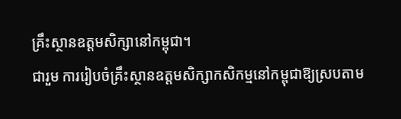គ្រឹះស្ថានឧត្តមសិក្សានៅកម្ពុជា។
ជារួម ការរៀបចំគ្រឹះស្ថានឧត្តមសិក្សាកសិកម្មនៅកម្ពុជាឱ្យស្របតាម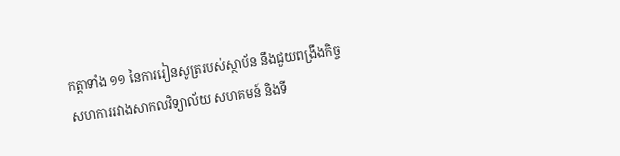កត្តាទាំង ១១ នៃការរៀនសូត្ររបស់ស្ថាប័ន នឹងជួយពង្រឹងកិច្ចសហការរវាងសាកលវិទ្យាល័យ សហគមន៍ និងទី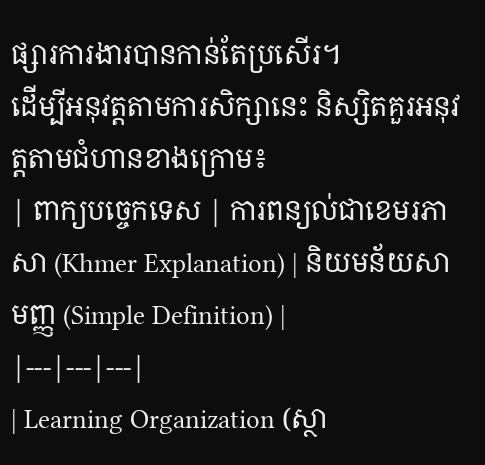ផ្សារការងារបានកាន់តែប្រសើរ។
ដើម្បីអនុវត្តតាមការសិក្សានេះ និស្សិតគួរអនុវត្តតាមជំហានខាងក្រោម៖
| ពាក្យបច្ចេកទេស | ការពន្យល់ជាខេមរភាសា (Khmer Explanation) | និយមន័យសាមញ្ញ (Simple Definition) |
|---|---|---|
| Learning Organization (ស្ថា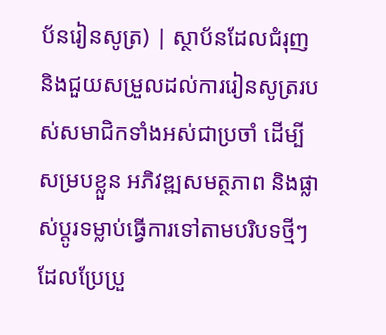ប័នរៀនសូត្រ) | ស្ថាប័នដែលជំរុញ និងជួយសម្រួលដល់ការរៀនសូត្ររបស់សមាជិកទាំងអស់ជាប្រចាំ ដើម្បីសម្របខ្លួន អភិវឌ្ឍសមត្ថភាព និងផ្លាស់ប្តូរទម្លាប់ធ្វើការទៅតាមបរិបទថ្មីៗដែលប្រែប្រួ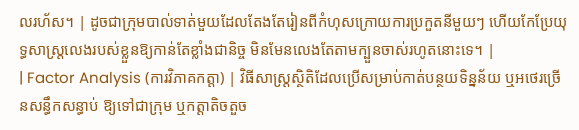លរហ័ស។ | ដូចជាក្រុមបាល់ទាត់មួយដែលតែងតែរៀនពីកំហុសក្រោយការប្រកួតនីមួយៗ ហើយកែប្រែយុទ្ធសាស្ត្រលេងរបស់ខ្លួនឱ្យកាន់តែខ្លាំងជានិច្ច មិនមែនលេងតែតាមក្បួនចាស់រហូតនោះទេ។ |
| Factor Analysis (ការវិភាគកត្តា) | វិធីសាស្ត្រស្ថិតិដែលប្រើសម្រាប់កាត់បន្ថយទិន្នន័យ ឬអថេរច្រើនសន្ធឹកសន្ធាប់ ឱ្យទៅជាក្រុម ឬកត្តាតិចតួច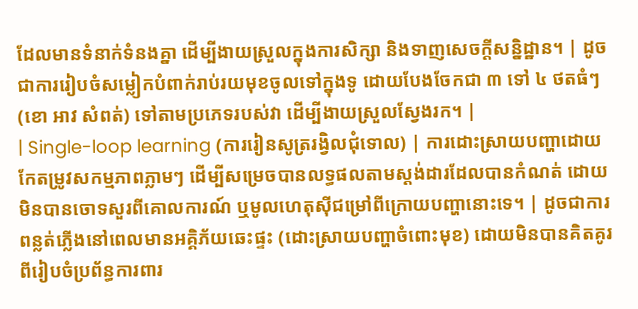ដែលមានទំនាក់ទំនងគ្នា ដើម្បីងាយស្រួលក្នុងការសិក្សា និងទាញសេចក្តីសន្និដ្ឋាន។ | ដូចជាការរៀបចំសម្លៀកបំពាក់រាប់រយមុខចូលទៅក្នុងទូ ដោយបែងចែកជា ៣ ទៅ ៤ ថតធំៗ (ខោ អាវ សំពត់) ទៅតាមប្រភេទរបស់វា ដើម្បីងាយស្រួលស្វែងរក។ |
| Single-loop learning (ការរៀនសូត្ររង្វិលជុំទោល) | ការដោះស្រាយបញ្ហាដោយកែតម្រូវសកម្មភាពភ្លាមៗ ដើម្បីសម្រេចបានលទ្ធផលតាមស្តង់ដារដែលបានកំណត់ ដោយមិនបានចោទសួរពីគោលការណ៍ ឬមូលហេតុស៊ីជម្រៅពីក្រោយបញ្ហានោះទេ។ | ដូចជាការពន្លត់ភ្លើងនៅពេលមានអគ្គិភ័យឆេះផ្ទះ (ដោះស្រាយបញ្ហាចំពោះមុខ) ដោយមិនបានគិតគូរពីរៀបចំប្រព័ន្ធការពារ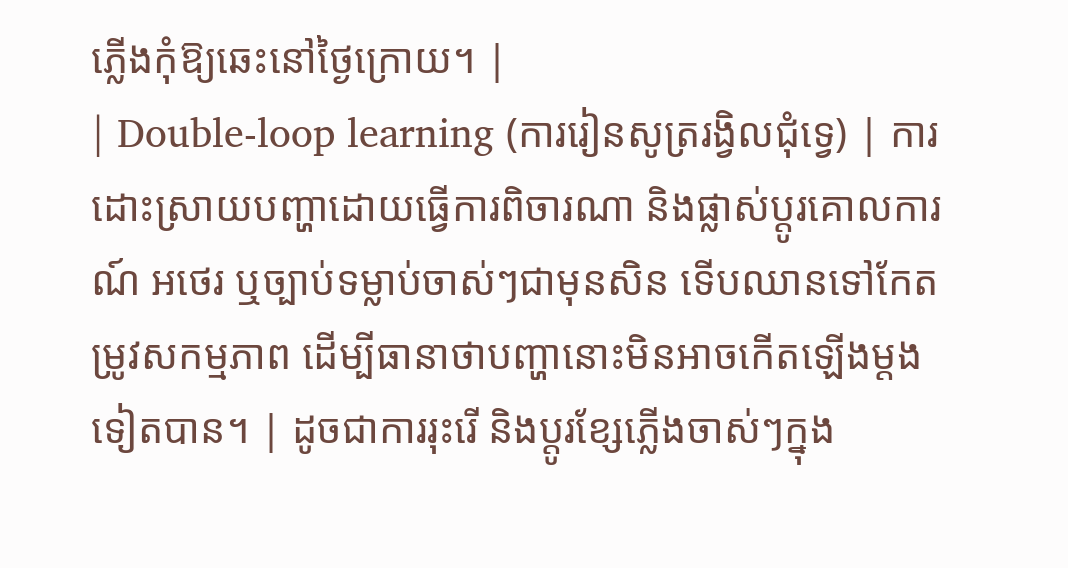ភ្លើងកុំឱ្យឆេះនៅថ្ងៃក្រោយ។ |
| Double-loop learning (ការរៀនសូត្ររង្វិលជុំទ្វេ) | ការដោះស្រាយបញ្ហាដោយធ្វើការពិចារណា និងផ្លាស់ប្តូរគោលការណ៍ អថេរ ឬច្បាប់ទម្លាប់ចាស់ៗជាមុនសិន ទើបឈានទៅកែតម្រូវសកម្មភាព ដើម្បីធានាថាបញ្ហានោះមិនអាចកើតឡើងម្តងទៀតបាន។ | ដូចជាការរុះរើ និងប្តូរខ្សែភ្លើងចាស់ៗក្នុង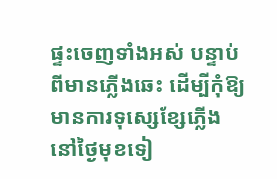ផ្ទះចេញទាំងអស់ បន្ទាប់ពីមានភ្លើងឆេះ ដើម្បីកុំឱ្យមានការទុស្សេខ្សែភ្លើងនៅថ្ងៃមុខទៀ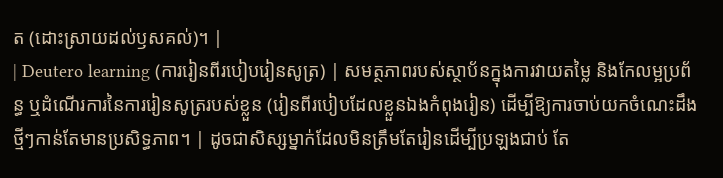ត (ដោះស្រាយដល់ឫសគល់)។ |
| Deutero learning (ការរៀនពីរបៀបរៀនសូត្រ) | សមត្ថភាពរបស់ស្ថាប័នក្នុងការវាយតម្លៃ និងកែលម្អប្រព័ន្ធ ឬដំណើរការនៃការរៀនសូត្ររបស់ខ្លួន (រៀនពីរបៀបដែលខ្លួនឯងកំពុងរៀន) ដើម្បីឱ្យការចាប់យកចំណេះដឹងថ្មីៗកាន់តែមានប្រសិទ្ធភាព។ | ដូចជាសិស្សម្នាក់ដែលមិនត្រឹមតែរៀនដើម្បីប្រឡងជាប់ តែ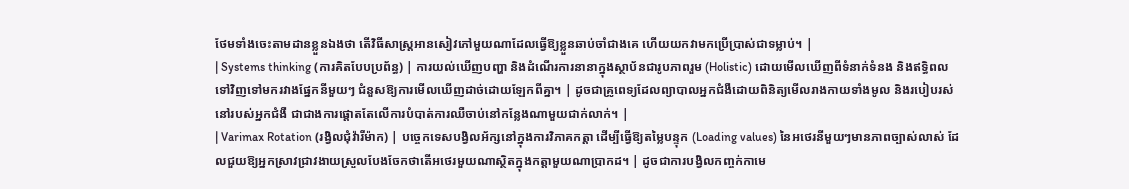ថែមទាំងចេះតាមដានខ្លួនឯងថា តើវិធីសាស្ត្រអានសៀវភៅមួយណាដែលធ្វើឱ្យខ្លួនឆាប់ចាំជាងគេ ហើយយកវាមកប្រើប្រាស់ជាទម្លាប់។ |
| Systems thinking (ការគិតបែបប្រព័ន្ធ) | ការយល់ឃើញបញ្ហា និងដំណើរការនានាក្នុងស្ថាប័នជារូបភាពរួម (Holistic) ដោយមើលឃើញពីទំនាក់ទំនង និងឥទ្ធិពលទៅវិញទៅមករវាងផ្នែកនីមួយៗ ជំនួសឱ្យការមើលឃើញដាច់ដោយឡែកពីគ្នា។ | ដូចជាគ្រូពេទ្យដែលព្យាបាលអ្នកជំងឺដោយពិនិត្យមើលរាងកាយទាំងមូល និងរបៀបរស់នៅរបស់អ្នកជំងឺ ជាជាងការផ្តោតតែលើការបំបាត់ការឈឺចាប់នៅកន្លែងណាមួយជាក់លាក់។ |
| Varimax Rotation (រង្វិលជុំវ៉ារីម៉ាក) | បច្ចេកទេសបង្វិលអ័ក្សនៅក្នុងការវិភាគកត្តា ដើម្បីធ្វើឱ្យតម្លៃបន្ទុក (Loading values) នៃអថេរនីមួយៗមានភាពច្បាស់លាស់ ដែលជួយឱ្យអ្នកស្រាវជ្រាវងាយស្រួលបែងចែកថាតើអថេរមួយណាស្ថិតក្នុងកត្តាមួយណាប្រាកដ។ | ដូចជាការបង្វិលកញ្ចក់កាមេ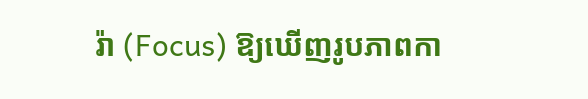រ៉ា (Focus) ឱ្យឃើញរូបភាពកា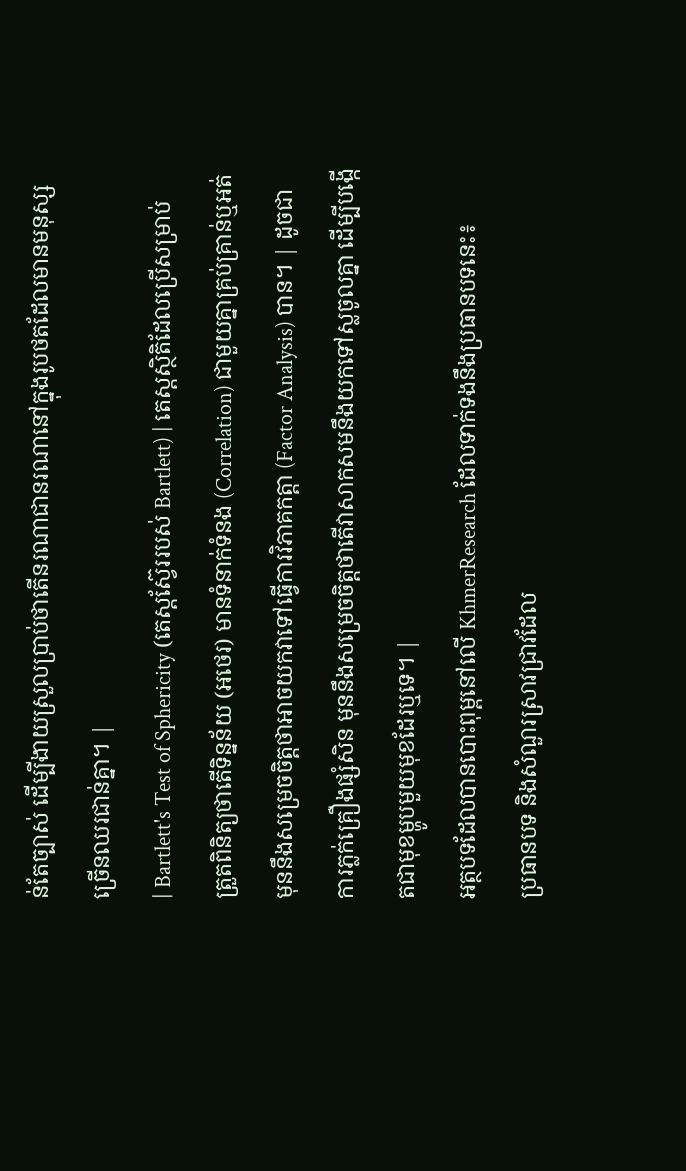ន់តែច្បាស់ ដើម្បីងាយស្រួលប្រាប់ថាតើនរណាជានរណានៅក្នុងរូបថតដែលមានមនុស្សច្រើនឈរជាន់គ្នា។ |
| Bartlett's Test of Sphericity (តេស្តស្វ៊ែររបស់ Bartlett) | តេស្តស្ថិតិដែលប្រើសម្រាប់ត្រួតពិនិត្យថាតើទិន្នន័យ (អថេរ) មានទំនាក់ទំនង (Correlation) ជាមួយគ្នាគ្រប់គ្រាន់ឬអត់ មុននឹងសម្រេចចិត្តថាអាចយកវាទៅធ្វើការវិភាគកត្តា (Factor Analysis) បាន។ | ដូចជាការភ្លក់គ្រឿងផ្សំសិន មុននឹងសម្រេចចិត្តថាតើវាសាកសមនឹងយកទៅស្លចូលគ្នា ដើម្បីបង្កើតជាមុខម្ហូបមួយមុខដែរឬទេ។ |
អត្ថបទដែលបានបោះពុម្ពនៅលើ KhmerResearch ដែលទាក់ទងនឹងប្រធានបទនេះ៖
ប្រធានបទ និងសំណួរស្រាវជ្រាវដែល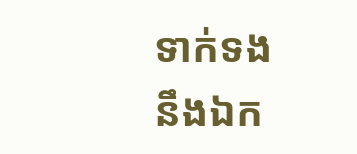ទាក់ទងនឹងឯក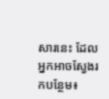សារនេះ ដែលអ្នកអាចស្វែងរកបន្ថែម៖